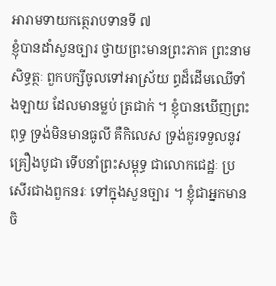អារាមទាយកត្ថេរាបទានទី ៧
ខ្ញុំបានដាំសួនច្បារ ថ្វាយព្រះមានព្រះភាគ ព្រះនាមសិទ្ធត្ថៈ ពួកបក្សីចូលទៅអាស្រ័យ ព្ធដ៏ដើមឈើទាំងឡាយ ដែលមានម្លប់ ត្រជាក់ ។ ខ្ញុំបានឃើញព្រះពុទ្ធ ទ្រង់មិនមានធូលី គឺកិលេស ទ្រង់គួរទទួលនូវគ្រឿងបូជា ទើបនាំព្រះសម្ពុទ្ធ ជាលោកជេដ្ឋៈ ប្រសើរជាងពួកនរៈ ទៅក្នុងសួនច្បារ ។ ខ្ញុំជាអ្នកមានចិ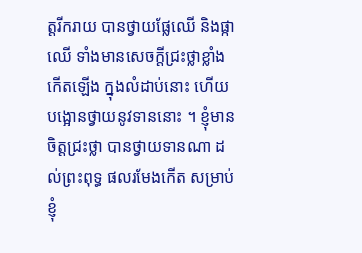ត្តរីករាយ បានថ្វាយផ្លែឈើ និងផ្កាឈើ ទាំងមានសេចក្តីជ្រះថ្លាខ្លាំង កើតឡើង ក្នុងលំដាប់នោះ ហើយបង្អោនថ្វាយនូវទាននោះ ។ ខ្ញុំមាន ចិត្តជ្រះថ្លា បានថ្វាយទានណា ដល់ព្រះពុទ្ធ ផលរមែងកើត សម្រាប់ខ្ញុំ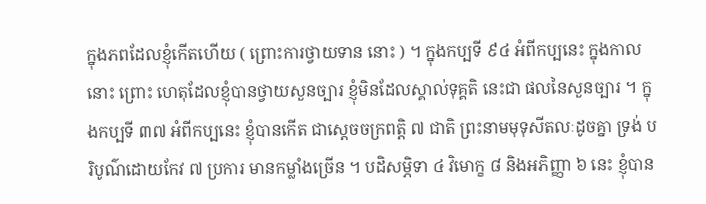ក្នុងភពដែលខ្ញុំកើតហើយ ( ព្រោះការថ្វាយទាន នោះ ) ។ ក្នុងកប្បទី ៩៤ អំពីកប្បនេះ ក្នុងកាលនោះ ព្រោះ ហេតុដែលខ្ញុំបានថ្វាយសួនច្បារ ខ្ញុំមិនដែលស្គាល់ទុគ្គតិ នេះជា ផលនៃសួនច្បារ ។ ក្នុងកប្បទី ៣៧ អំពីកប្បនេះ ខ្ញុំបានកើត ជាស្តេចចក្រពត្តិ ៧ ជាតិ ព្រះនាមមុទុសីតលៈដូចគ្នា ទ្រង់ បរិបូណ៌ដោយកែវ ៧ ប្រការ មានកម្លាំងច្រើន ។ បដិសម្ភិទា ៤ វិមោក្ខ ៨ និងអភិញ្ញា ៦ នេះ ខ្ញុំបាន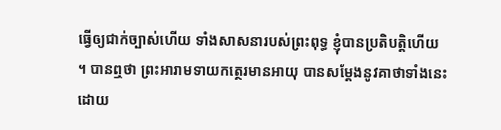ធ្វើឲ្យជាក់ច្បាស់ហើយ ទាំងសាសនារបស់ព្រះពុទ្ធ ខ្ញុំបានប្រតិបត្តិហើយ ។ បានឮថា ព្រះអារាមទាយកត្ថេរមានអាយុ បានសម្តែងនូវគាថាទាំងនេះ ដោយ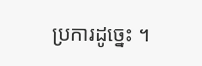ប្រការដូច្នេះ ។